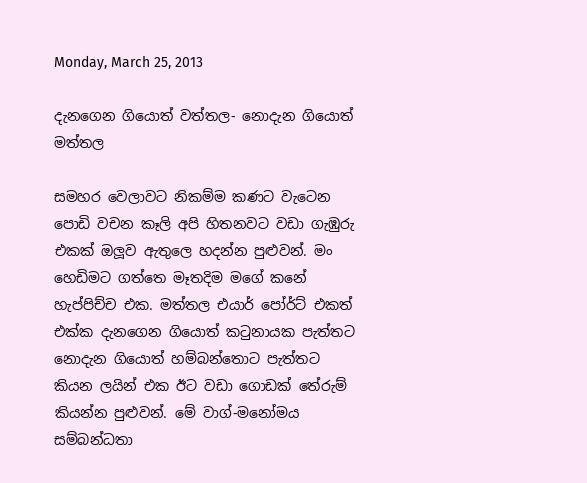Monday, March 25, 2013

දැනගෙන ගියොත් වත්තල- නොදැන ගියොත් මත්තල

සමහර වෙලාවට නිකම්ම කණට වැටෙන පොඩි වචන කෑලි අපි හිතනවට වඩා ගැඹුරු එකක් ඔලූව ඇතුලෙ හදන්න පුළුවන්. මං හෙඩිමට ගත්තෙ මෑතදිම මගේ කනේ හැප්පිච්ච එක. මත්තල එයාර් පෝර්ට් එකත් එක්ක දැනගෙන ගියොත් කටුනායක පැත්තට නොදැන ගියොත් හම්බන්තොට පැත්තට කියන ලයින් එක ඊට වඩා ගොඩක් තේරුම් කියන්න පුළුවන්. මේ වාග්-මනෝමය සම්බන්ධතා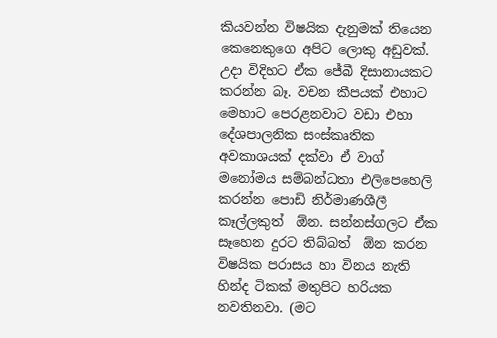කියවන්න විෂයික දැනුමක් තියෙන කෙනෙකුගෙ අපිට ලොකු අඩුවක්. උදා විදිහට ඒක ජේබී දිසානායකට කරන්න බෑ. වචන කීපයක් එහාට මෙහාට පෙරළනවාට වඩා එහා දේශපාලනික සංස්කෘතික අවකාශයක් දක්වා ඒ වාග් මනෝමය සම්බන්ධතා එලිපෙහෙලි කරන්න පොඩි නිර්මාණශීලී කෑල්ලකුත්  ඕන. සන්නස්ගලට ඒක සෑහෙන දුරට තිබ්බත්  ඕන කරන විෂයික පරාසය හා විනය නැති හින්ද ටිකක් මතුපිට හරියක නවතිනවා. (මට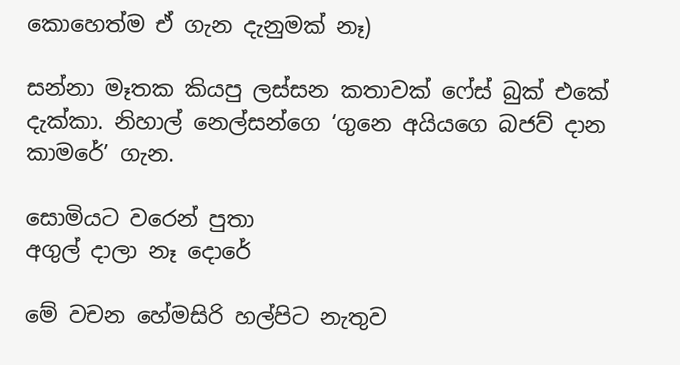කොහෙත්ම ඒ ගැන දැනුමක් නෑ)

සන්නා මෑතක කියපු ලස්සන කතාවක් ෆේස් බුක් එකේ දැක්කා. නිහාල් නෙල්සන්ගෙ ‘ගුනෙ අයියගෙ බජව් දාන කාමරේ’ ගැන.

සොමියට වරෙන් පුතා
අගුල් දාලා නෑ දොරේ

මේ වචන හේමසිරි හල්පිට නැතුව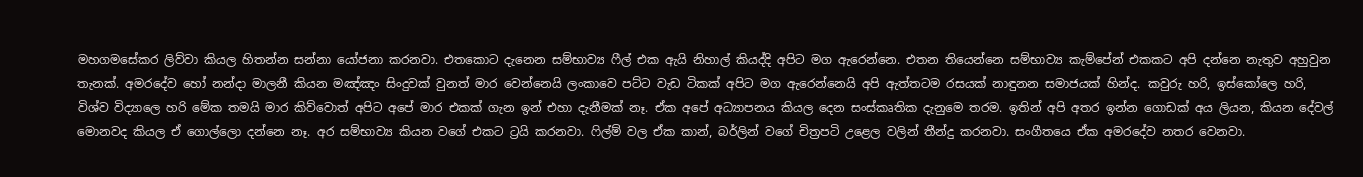මහගමසේකර ලිව්වා කියල හිතන්න සන්නා යෝජනා කරනවා. එතකොට දැනෙන සම්භාව්‍ය ෆීල් එක ඇයි නිහාල් කියද්දි අපිට මග ඇරෙන්නෙ. එතන තියෙන්නෙ සම්භාව්‍ය කැම්පේන් එකකට අපි දන්නෙ නැතුව අහුවුන තැනක්. අමරදේව හෝ නන්දා මාලනී කියන මඤ්ඤං සිංදුවක් වුනත් මාර වෙන්නෙයි ලංකාවෙ පට්ට වැඩ ටිකක් අපිට මග ඇරෙන්නෙයි අපි ඇත්තටම රසයක් නාඳුනන සමාජයක් හින්ද. කවුරු හරි, ඉස්කෝලෙ හරි, විශ්ව විද්‍යාලෙ හරි මේක තමයි මාර කිව්වොත් අපිට අපේ මාර එකක් ගැන ඉන් එහා දැනීමක් නෑ. ඒක අපේ අධ්‍යාපනය කියල දෙන සංස්කෘතික දැනුමෙ තරම. ඉතින් අපි අතර ඉන්න ගොඩක් අය ලියන, කියන දේවල් මොනවද කියල ඒ ගොල්ලො දන්නෙ නෑ. අර සම්භාව්‍ය කියන වගේ එකට ට්‍රයි කරනවා. ෆිල්ම් වල ඒක කාන්, බර්ලින් වගේ චිත්‍රපටි උළෙල වලින් තීන්දු කරනවා. සංගීතයෙ ඒක අමරදේව නතර වෙනවා.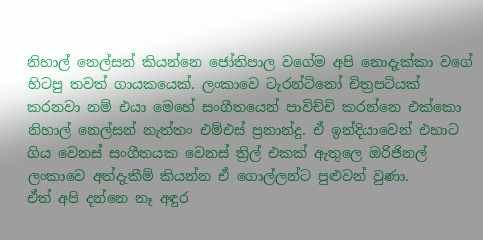නිහාල් නෙල්සන් කියන්නෙ ජෝතිපාල වගේම අපි නොදැක්කා වගේ හිටපු තවත් ගායකයෙක්. ලංකාවෙ ටැරන්ටිනෝ චිත්‍රපටියක් කරනවා නම් එයා මෙහේ සංගීතයෙන් පාවිච්චි කරන්නෙ එක්කො නිහාල් නෙල්සන් නැත්තං එම්එස් ප්‍රනාන්දු. ඒ ඉන්දියාවෙන් එහාට ගිය වෙනස් සංගීතයක වෙනස් ත්‍රිල් එකක් ඇතුලෙ ඔරිජිනල් ලංකාවෙ අත්දැකීම් කියන්න ඒ ගොල්ලන්ට පුළුවන් වුණා.
ඒත් අපි දන්නෙ නෑ අඳුර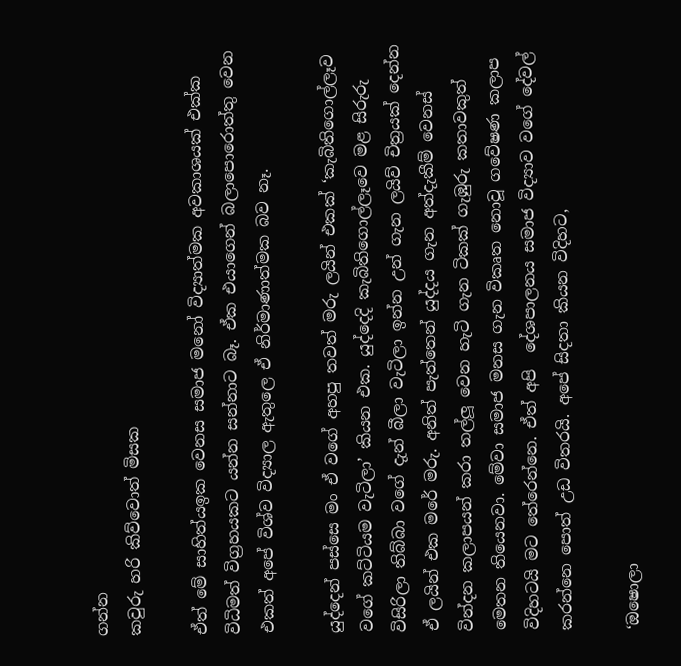ගන්න
කවුරු හරි කිව්වොත් මිසක

ඒත් මේ සාහිත්යඉක වෙනස සමාජ මනෝ විද්‍යාත්මක අවකාශයක් එක්ක විධිමත් විග්‍රහයකට යන්න සන්නාට බෑ. ඒක එයාගෙන් බලාපොරොත්තු වෙන එකත් අපේ විශ්ව විද්‍යාල ඇතුලෙ ඒ නිර්මාණාත්මක බව නෑ.

යුද්දෙන් පස්සෙ මං ඒ වගේ අහපු තවත් මරු ලයින් එකක් ‘කැබිතිගොල්ලෑව වගේ කට්ටියම වැටිලා’ කියන එක. යුද්දෙදි කැබිතිගොල්ලෑවෙ මළ සිරුරු විසිරිලා තිබ්බා වගේ දැන් බීලා වැටිලා ඉන්න උන් ගැන ලයිව් චිත්‍රයක් දෙන්න ඒ ලයින් එක මරේ මරු. අනිත් පැත්තෙන් යුද්දය ගැන අත්දැකීම් වෙනස් වින්දන කලාපයන් කරා තල්ලූ වෙන හැටි ගැන ටිකක් ගැඹුරු කතාවකුත් මෙතන තියෙනවා. මේවා සමාජ මනස ගැන විකෘත නොවූ ගවේෂණ කලාප විදිහටයි මට තේරෙන්නෙ. ඒත් අපි  දේශපාලනය සමාජ විද්‍යාව වගේ දේවල් කරන්නෙ පොත් උඩ විතරයි. අපේ සිදතා කියන විදිහට,

‘ඔෂොලා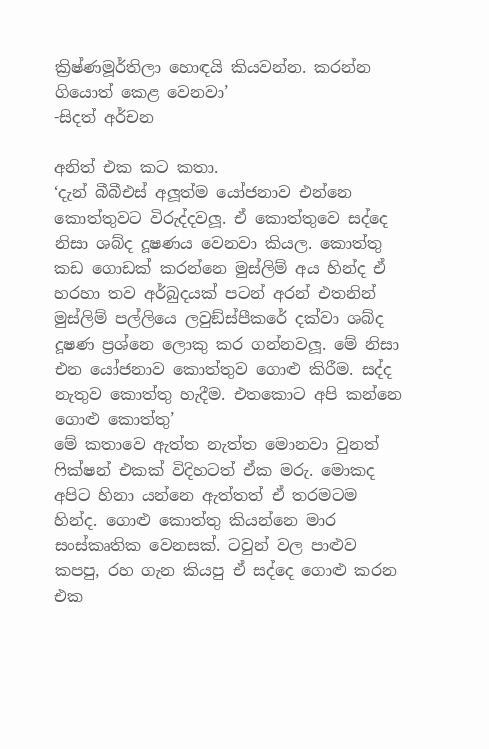ක්‍රිෂ්ණමූර්තිලා හොඳයි කියවන්න. කරන්න ගියොත් කෙළ වෙනවා’
-සිදත් අර්චන

අනිත් එක කට කතා.
‘දැන් බීබීඑස් අලූත්ම යෝජනාව එන්නෙ කොත්තුවට විරුද්දවලූ. ඒ කොත්තුවෙ සද්දෙ නිසා ශබ්ද දූෂණය වෙනවා කියල. කොත්තු කඩ ගොඩක් කරන්නෙ මුස්ලිම් අය හින්ද ඒ හරහා තව අර්බුදයක් පටන් අරන් එතනින් මුස්ලිම් පල්ලියෙ ලවුඞ්ස්පීකරේ දක්වා ශබ්ද දූෂණ ප්‍රශ්නෙ ලොකු කර ගන්නවලූ. මේ නිසා එන යෝජනාව කොත්තුව ගොළු කිරීම. සද්ද නැතුව කොත්තු හැදීම. එතකොට අපි කන්නෙ ගොළු කොත්තු’
මේ කතාවෙ ඇත්ත නැත්ත මොනවා වුනත් ෆික්ෂන් එකක් විදිහටත් ඒක මරු. මොකද අපිට හිනා යන්නෙ ඇත්තත් ඒ තරමටම හින්ද. ගොළු කොත්තු කියන්නෙ මාර සංස්කෘතික වෙනසක්. ටවුන් වල පාළුව කපපු, රහ ගැන කියපු ඒ සද්දෙ ගොළු කරන එක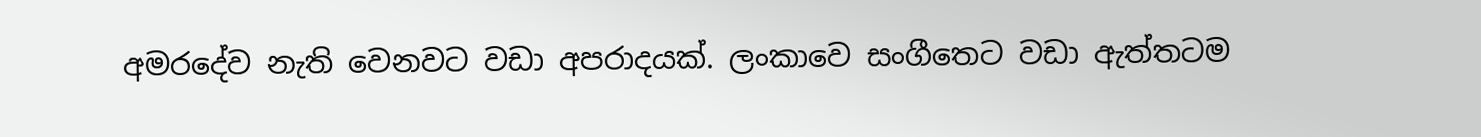අමරදේව නැති වෙනවට වඩා අපරාදයක්. ලංකාවෙ සංගීතෙට වඩා ඇත්තටම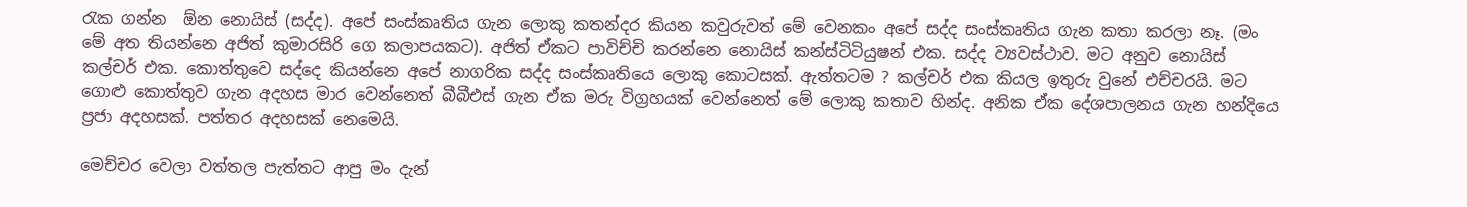රැක ගන්න  ඕන නොයිස් (සද්ද). අපේ සංස්කෘතිය ගැන ලොකු කතන්දර කියන කවුරුවත් මේ වෙනකං අපේ සද්ද සංස්කෘතිය ගැන කතා කරලා නෑ. (මං මේ අත තියන්නෙ අජිත් කුමාරසිරි ගෙ කලාපයකට). අජිත් ඒකට පාවිච්චි කරන්නෙ නොයිස් කන්ස්ටිටියුෂන් එක. සද්ද ව්‍යවස්ථාව. මට අනුව නොයිස් කල්චර් එක. කොත්තුවෙ සද්දෙ කියන්නෙ අපේ නාගරික සද්ද සංස්කෘතියෙ ලොකු කොටසක්. ඇත්තටම ? කල්චර් එක කියල ඉතුරු වුනේ එච්චරයි. මට ගොළු කොත්තුව ගැන අදහස මාර වෙන්නෙත් බීබීඑස් ගැන ඒක මරු විග්‍රහයක් වෙන්නෙත් මේ ලොකු කතාව හින්ද. අනික ඒක දේශපාලනය ගැන හන්දියෙ ප්‍රජා අදහසක්. පත්තර අදහසක් නෙමෙයි.

මෙච්චර වෙලා වත්තල පැත්තට ආපු මං දැන්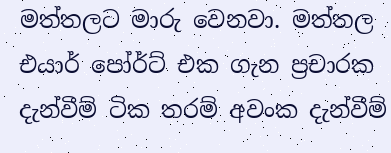මත්තලට මාරු වෙනවා. මත්තල එයාර් පෝර්ට් එක ගැන ප්‍රචාරක දැන්වීම් ටික තරම් අවංක දැන්වීම්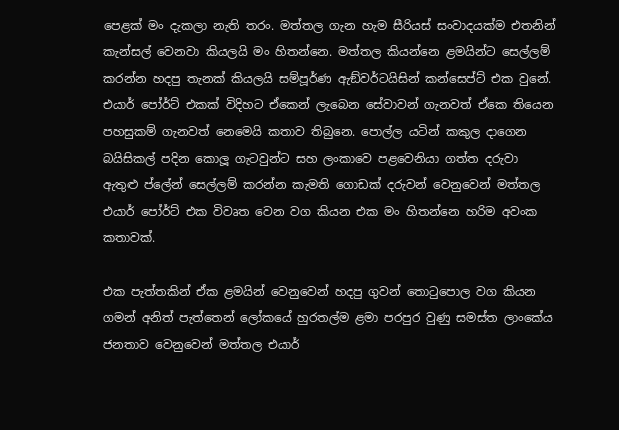පෙළක් මං දැකලා නැති තරං. මත්තල ගැන හැම සීරියස් සංවාදයක්ම එතනින් කැන්සල් වෙනවා කියලයි මං හිතන්නෙ. මත්තල කියන්නෙ ළමයින්ට සෙල්ලම් කරන්න හදපු තැනක් කියලයි සම්පූර්ණ ඇඞ්වර්ටයිසින් කන්සෙප්ට් එක වුනේ. එයාර් පෝර්ට් එකක් විදිහට ඒකෙන් ලැබෙන සේවාවන් ගැනවත් ඒකෙ තියෙන පහසුකම් ගැනවත් නෙමෙයි කතාව තිබුනෙ. පොල්ල යටින් කකුල දාගෙන බයිසිකල් පදින කොලූ ගැටවුන්ට සහ ලංකාවෙ පළවෙනියා ගත්ත දරුවා ඇතුළු ප්ලේන් සෙල්ලම් කරන්න කැමති ගොඩක් දරුවන් වෙනුවෙන් මත්තල එයාර් පෝර්ට් එක විවෘත වෙන වග කියන එක මං හිතන්නෙ හරිම අවංක කතාවක්.

එක පැත්තකින් ඒක ළමයින් වෙනුවෙන් හදපු ගුවන් තොටුපොල වග කියන ගමන් අනිත් පැත්තෙන් ලෝකයේ හුරතල්ම ළමා පරපුර වුණු සමස්ත ලාංකේය ජනතාව වෙනුවෙන් මත්තල එයාර්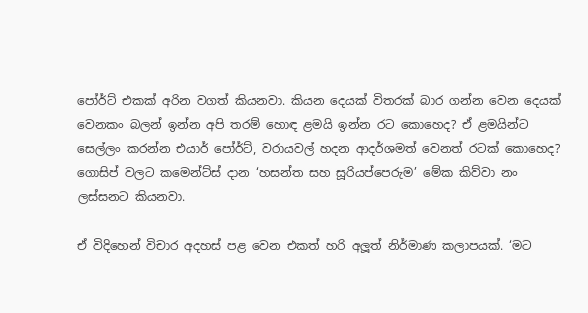පෝර්ට් එකක් අරින වගත් කියනවා. කියන දෙයක් විතරක් බාර ගන්න වෙන දෙයක් වෙනකං බලන් ඉන්න අපි තරම් හොඳ ළමයි ඉන්න රට කොහෙද? ඒ ළමයින්ට සෙල්ලං කරන්න එයාර් පෝර්ට්, වරායවල් හදන ආදර්ශමත් වෙනත් රටක් කොහෙද? ගොසිප් වලට කමෙන්ට්ස් දාන ‘හසන්ත සහ සූරියප්පෙරුම’ මේක කිව්වා නං ලස්සනට කියනවා.

ඒ විදිහෙන් විචාර අදහස් පළ වෙන එකත් හරි අලූත් නිර්මාණ කලාපයක්. ‘මට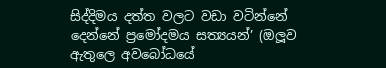සිද්දිමය දත්ත වලට වඩා වටින්නේ දෙන්නේ ප්‍රමෝදමය සත්‍යයන්’ (ඔලූව ඇතුලෙ අවබෝධයේ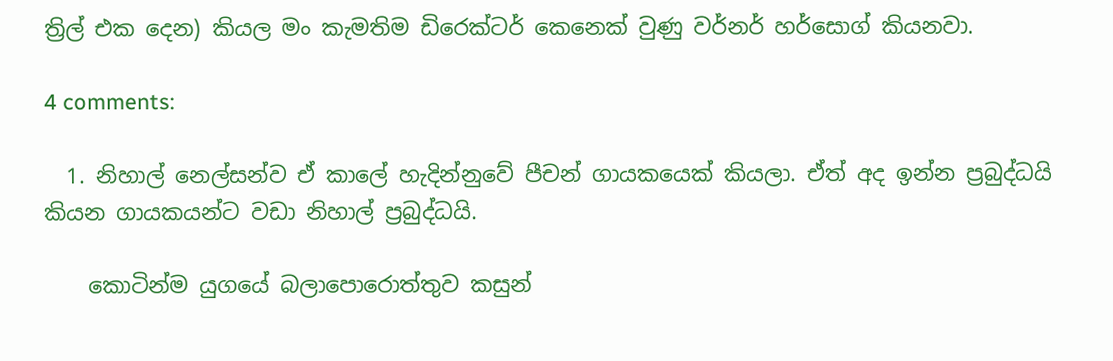ත්‍රිල් එක දෙන) කියල මං කැමතිම ඩිරෙක්ටර් කෙනෙක් වුණු වර්නර් හර්සොග් කියනවා.

4 comments:

  1. නිහාල් නෙල්සන්ව ඒ කාලේ හැදින්නුවේ පීචන් ගායකයෙක් කියලා. ඒත් අද ඉන්න ප්‍රබුද්ධයි කියන ගායකයන්ට වඩා නිහාල් ප්‍රබුද්ධයි.

    කොටින්ම යුගයේ බලාපොරොත්තුව කසුන්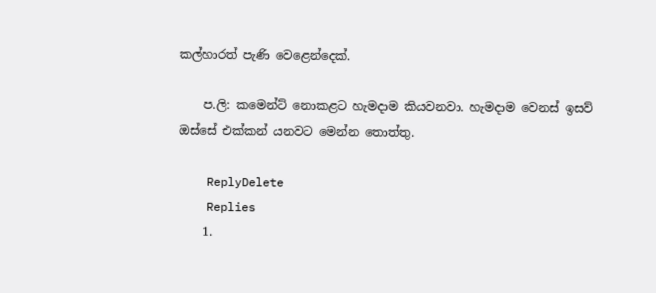කල්හාරත් පැණි වෙළෙන්දෙක්.

    ප.ලි: කමෙන්ට් නොකළට හැමදාම කියවනවා. හැමදාම වෙනස් ඉසව් ඔස්සේ එක්කන් යනවට මෙන්න තොත්තු.

    ReplyDelete
    Replies
    1.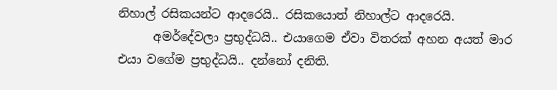නිහාල් රසිකයන්ට ආදරෙයි.. රසිකයොත් නිහාල්ට ආදරෙයි.
      අමර්දේවලා ප්‍රභුද්ධයි.. එයාගෙම ඒවා විතරක් අහන අයත් මාර එයා වගේම ප්‍රභුද්ධයි.. දන්නෝ දනිති.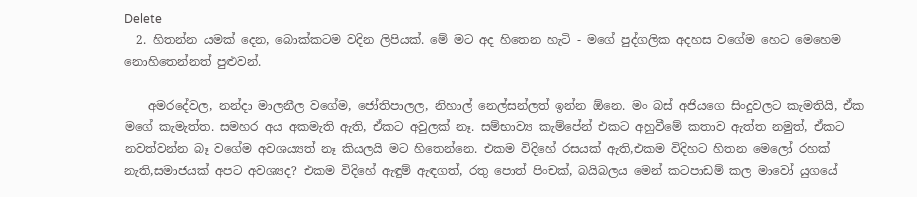Delete
  2. හිතන්න යමක් දෙන, බොක්කටම වදින ලිපියක්. මේ මට අද හිතෙන හැටි - මගේ පුද්ගලික අදහස වගේම හෙට මෙහෙම නොහිතෙන්නත් පුළුවන්.

    අමරදේවල, නන්දා මාලනීල වගේම, ජෝතිපාලල, නිහාල් නෙල්සන්ලත් ඉන්න ඕනෙ. මං බස් අජියගෙ සිංදුවලට කැමතියි, ඒක මගේ කැමැත්ත. සමහර අය අකමැති ඇති, ඒකට අවුලක් නෑ. සම්භාව්‍ය කැම්පේන් එකට අහුවීමේ කතාව ඇත්ත නමුත්, ඒකට නවත්වන්න බෑ වගේම අවශය්‍යත් නෑ කියලයි මට හිතෙන්නෙ. එකම විදිහේ රසයක් ඇති,එකම විදිහට හිතන මෙලෝ රහක් නැති,සමාජයක් අපට අවශ්‍යද? එකම විදිහේ ඇඳුම් ඇඳගත්, රතු පොත් පිංචක්, බයිබලය මෙන් කටපාඩම් කල මාවෝ යුගයේ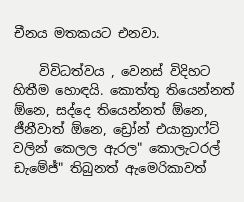චීනය මතකයට එනවා.

    විවිධත්වය , වෙනස් විදිහට හිතීම හොඳයි. කොත්තු තියෙන්නත් ඕනෙ, සද්දෙ තියෙන්නත් ඕනෙ, ජීනීවාත් ඕනෙ, ඩ්‍රෝන් එයාක්‍රාෆ්ට් වලින් කෙලල ඇරල" කොලැටරල් ඩැමේජ්" තිබුනත් ඇමෙරිකාවත්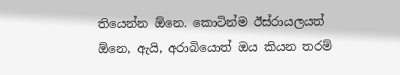තියෙන්න ඕනෙ. කොටින්ම ඊස්රායලයත් ඕනෙ, ඇයි, අරාබියොත් ඔය කියන තරම්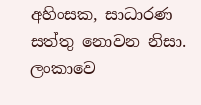අහිංසක, සාධාරණ සත්තු නොවන නිසා. ලංකාවෙ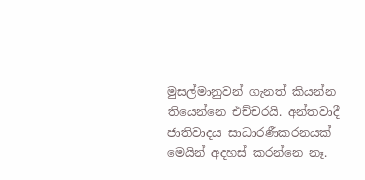මුසල්මානුවන් ගැනත් කියන්න තියෙන්නෙ එච්චරයි. අන්තවාදී ජාතිවාදය සාධාරණීකරනයක් මෙයින් අදහස් කරන්නෙ නෑ.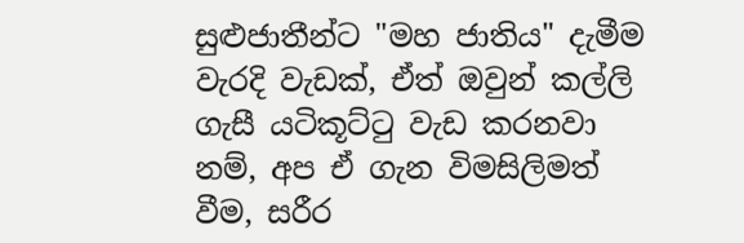සුළුජාතීන්ට "මහ ජාතිය" දැමීම වැරදි වැඩක්, ඒත් ඔවුන් කල්ලි ගැසී යටිකූට්‍ටු වැඩ කරනවා නම්, අප ඒ ගැන විමසිලිමත් වීම, සරීර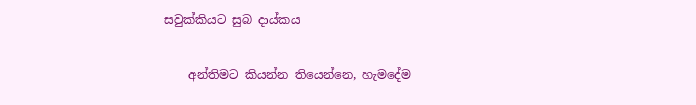සවුක්කියට සුබ දාය්කය

    අන්තිමට කියන්න තියෙන්නෙ, හැමදේම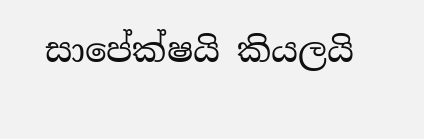සාපේක්ෂයි කියලයි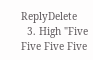ReplyDelete
  3. High "Five Five Five Five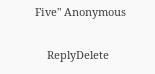Five" Anonymous

    ReplyDelete